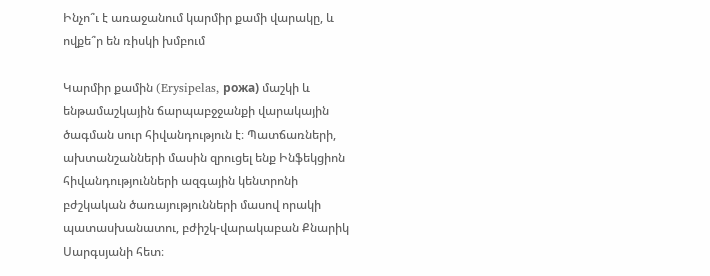Ինչո՞ւ է առաջանում կարմիր քամի վարակը, և ովքե՞ր են ռիսկի խմբում

Կարմիր քամին (Erysipelas, рожа) մաշկի և ենթամաշկային ճարպաբջջանքի վարակային ծագման սուր հիվանդություն է։ Պատճառների, ախտանշանների մասին զրուցել ենք Ինֆեկցիոն հիվանդությունների ազգային կենտրոնի բժշկական ծառայությունների մասով որակի պատասխանատու, բժիշկ-վարակաբան Քնարիկ Սարգսյանի հետ։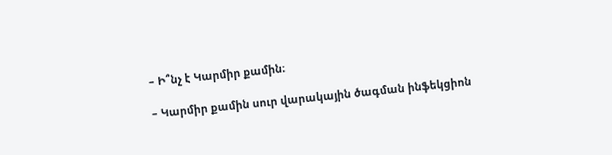– Ի՞նչ է Կարմիր քամին։

– Կարմիր քամին սուր վարակային ծագման ինֆեկցիոն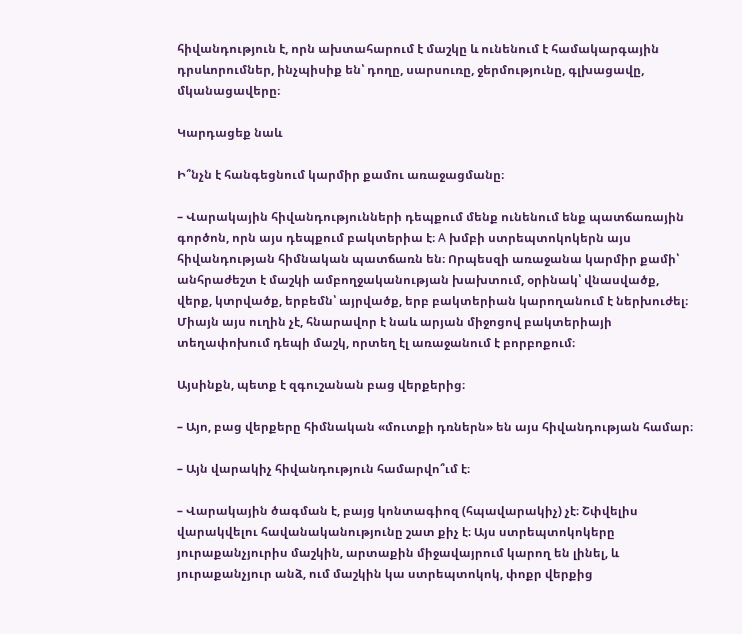հիվանդություն է, որն ախտահարում է մաշկը և ունենում է համակարգային դրսևորումներ, ինչպիսիք են՝ դողը, սարսուռը, ջերմությունը, գլխացավը, մկանացավերը։

Կարդացեք նաև

Ի՞նչն է հանգեցնում կարմիր քամու առաջացմանը։

– Վարակային հիվանդությունների դեպքում մենք ունենում ենք պատճառային գործոն, որն այս դեպքում բակտերիա է։ A խմբի ստրեպտոկոկերն այս հիվանդության հիմնական պատճառն են։ Որպեսզի առաջանա կարմիր քամի՝ անհրաժեշտ է մաշկի ամբողջականության խախտում, օրինակ՝ վնասվածք, վերք, կտրվածք, երբեմն՝ այրվածք, երբ բակտերիան կարողանում է ներխուժել։ Միայն այս ուղին չէ, հնարավոր է նաև արյան միջոցով բակտերիայի տեղափոխում դեպի մաշկ, որտեղ էլ առաջանում է բորբոքում։

Այսինքն, պետք է զգուշանան բաց վերքերից։

– Այո, բաց վերքերը հիմնական «մուտքի դռներն» են այս հիվանդության համար։

– Այն վարակիչ հիվանդություն համարվո՞ւմ է։

– Վարակային ծագման է, բայց կոնտագիոզ (հպավարակիչ) չէ։ Շփվելիս վարակվելու հավանականությունը շատ քիչ է։ Այս ստրեպտոկոկերը յուրաքանչյուրիս մաշկին, արտաքին միջավայրում կարող են լինել, և յուրաքանչյուր անձ, ում մաշկին կա ստրեպտոկոկ, փոքր վերքից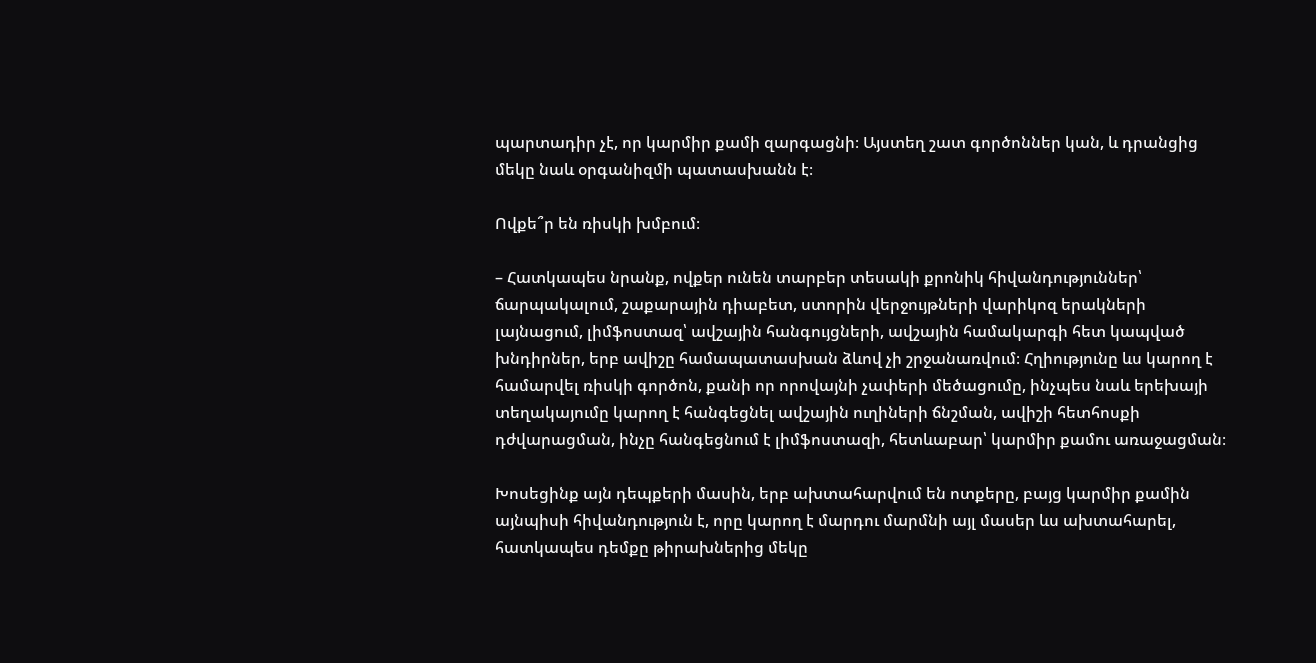պարտադիր չէ, որ կարմիր քամի զարգացնի։ Այստեղ շատ գործոններ կան, և դրանցից մեկը նաև օրգանիզմի պատասխանն է։

Ովքե՞ր են ռիսկի խմբում։

– Հատկապես նրանք, ովքեր ունեն տարբեր տեսակի քրոնիկ հիվանդություններ՝ ճարպակալում, շաքարային դիաբետ, ստորին վերջույթների վարիկոզ երակների լայնացում, լիմֆոստազ՝ ավշային հանգույցների, ավշային համակարգի հետ կապված խնդիրներ, երբ ավիշը համապատասխան ձևով չի շրջանառվում։ Հղիությունը ևս կարող է համարվել ռիսկի գործոն, քանի որ որովայնի չափերի մեծացումը, ինչպես նաև երեխայի տեղակայումը կարող է հանգեցնել ավշային ուղիների ճնշման, ավիշի հետհոսքի դժվարացման, ինչը հանգեցնում է լիմֆոստազի, հետևաբար՝ կարմիր քամու առաջացման։

Խոսեցինք այն դեպքերի մասին, երբ ախտահարվում են ոտքերը, բայց կարմիր քամին այնպիսի հիվանդություն է, որը կարող է մարդու մարմնի այլ մասեր ևս ախտահարել, հատկապես դեմքը թիրախներից մեկը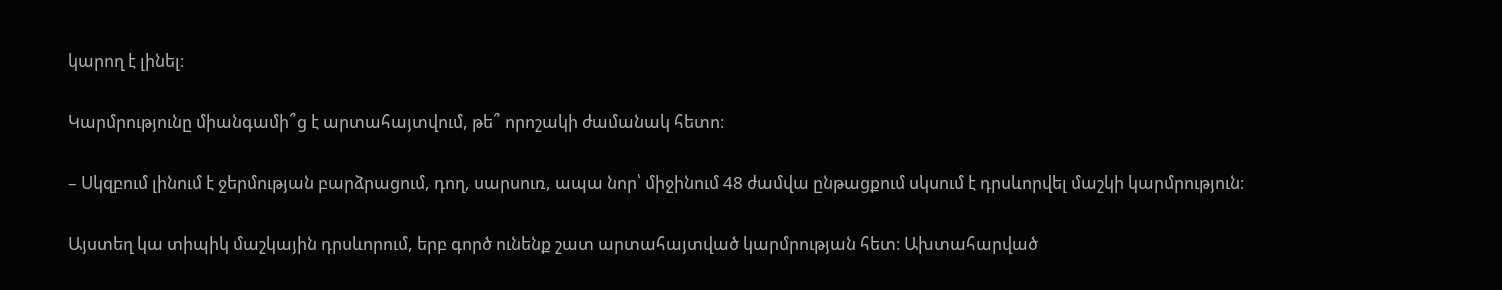կարող է լինել։

Կարմրությունը միանգամի՞ց է արտահայտվում, թե՞ որոշակի ժամանակ հետո։

– Սկզբում լինում է ջերմության բարձրացում, դող, սարսուռ, ապա նոր՝ միջինում 48 ժամվա ընթացքում սկսում է դրսևորվել մաշկի կարմրություն։

Այստեղ կա տիպիկ մաշկային դրսևորում, երբ գործ ունենք շատ արտահայտված կարմրության հետ։ Ախտահարված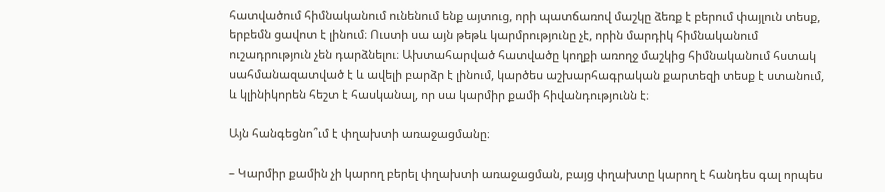հատվածում հիմնականում ունենում ենք այտուց, որի պատճառով մաշկը ձեռք է բերում փայլուն տեսք, երբեմն ցավոտ է լինում։ Ուստի սա այն թեթև կարմրությունը չէ, որին մարդիկ հիմնականում ուշադրություն չեն դարձնելու։ Ախտահարված հատվածը կողքի առողջ մաշկից հիմնականում հստակ սահմանազատված է և ավելի բարձր է լինում, կարծես աշխարհագրական քարտեզի տեսք է ստանում, և կլինիկորեն հեշտ է հասկանալ, որ սա կարմիր քամի հիվանդությունն է։

Այն հանգեցնո՞ւմ է փղախտի առաջացմանը։

– Կարմիր քամին չի կարող բերել փղախտի առաջացման, բայց փղախտը կարող է հանդես գալ որպես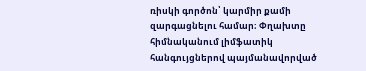ռիսկի գործոն՝ կարմիր քամի զարգացնելու համար։ Փղախտը հիմնականում լիմֆատիկ հանգույցներով պայմանավորված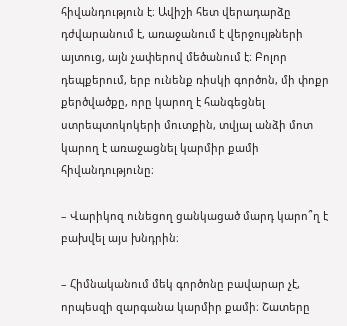հիվանդություն է։ Ավիշի հետ վերադարձը դժվարանում է, առաջանում է վերջույթների այտուց, այն չափերով մեծանում է։ Բոլոր դեպքերում, երբ ունենք ռիսկի գործոն, մի փոքր քերծվածքը, որը կարող է հանգեցնել ստրեպտոկոկերի մուտքին, տվյալ անձի մոտ կարող է առաջացնել կարմիր քամի հիվանդությունը։

– Վարիկոզ ունեցող ցանկացած մարդ կարո՞ղ է բախվել այս խնդրին։

– Հիմնականում մեկ գործոնը բավարար չէ, որպեսզի զարգանա կարմիր քամի։ Շատերը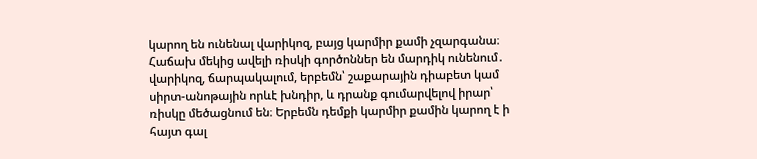կարող են ունենալ վարիկոզ, բայց կարմիր քամի չզարգանա։ Հաճախ մեկից ավելի ռիսկի գործոններ են մարդիկ ունենում․ վարիկոզ, ճարպակալում, երբեմն՝ շաքարային դիաբետ կամ սիրտ-անոթային որևէ խնդիր, և դրանք գումարվելով իրար՝ ռիսկը մեծացնում են։ Երբեմն դեմքի կարմիր քամին կարող է ի հայտ գալ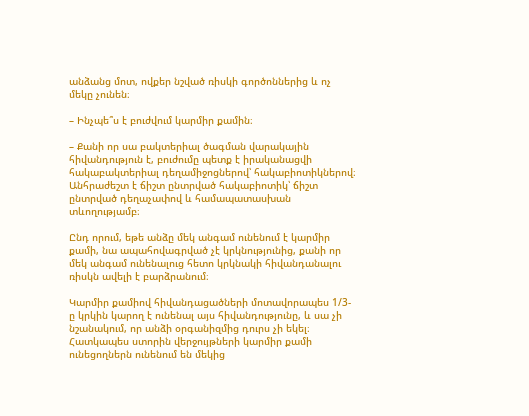անձանց մոտ, ովքեր նշված ռիսկի գործոններից և ոչ մեկը չունեն։

– Ինչպե՞ս է բուժվում կարմիր քամին։

– Քանի որ սա բակտերիալ ծագման վարակային հիվանդություն է, բուժումը պետք է իրականացվի հակաբակտերիալ դեղամիջոցներով՝ հակաբիոտիկներով։ Անհրաժեշտ է ճիշտ ընտրված հակաբիոտիկ՝ ճիշտ ընտրված դեղաչափով և համապատասխան տևողությամբ։

Ընդ որում, եթե անձը մեկ անգամ ունենում է կարմիր քամի, նա ապահովագրված չէ կրկնությունից, քանի որ մեկ անգամ ունենալուց հետո կրկնակի հիվանդանալու ռիսկն ավելի է բարձրանում։

Կարմիր քամիով հիվանդացածների մոտավորապես 1/3-ը կրկին կարող է ունենալ այս հիվանդությունը, և սա չի նշանակում, որ անձի օրգանիզմից դուրս չի եկել։ Հատկապես ստորին վերջույթների կարմիր քամի ունեցողներն ունենում են մեկից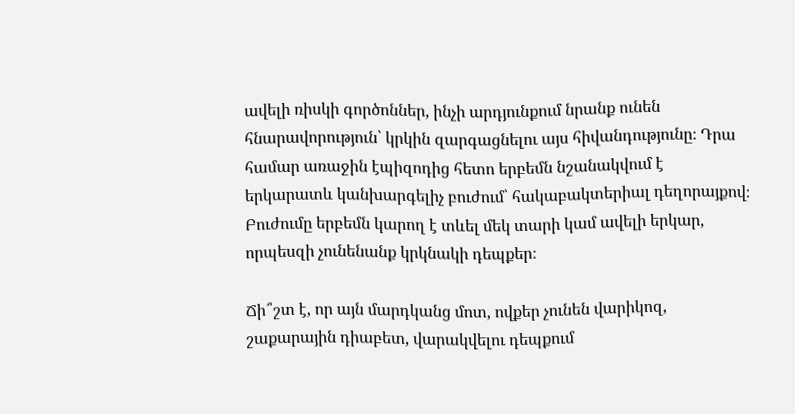ավելի ռիսկի գործոններ, ինչի արդյունքում նրանք ունեն հնարավորություն՝ կրկին զարգացնելու այս հիվանդությունը։ Դրա համար առաջին էպիզոդից հետո երբեմն նշանակվում է երկարատև կանխարգելիչ բուժում՝ հակաբակտերիալ դեղորայքով։ Բուժումը երբեմն կարող է տևել մեկ տարի կամ ավելի երկար, որպեսզի չունենանք կրկնակի դեպքեր։

Ճի՞շտ է, որ այն մարդկանց մոտ, ովքեր չունեն վարիկոզ, շաքարային դիաբետ, վարակվելու դեպքում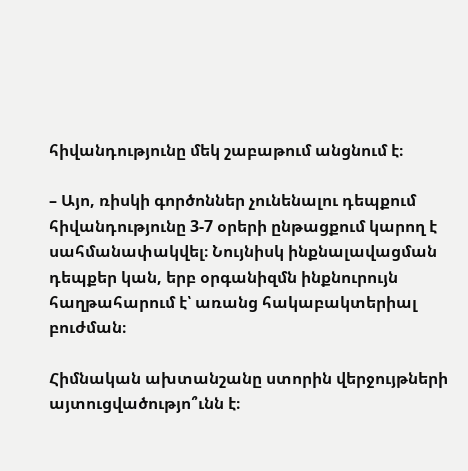հիվանդությունը մեկ շաբաթում անցնում է։

– Այո, ռիսկի գործոններ չունենալու դեպքում հիվանդությունը 3-7 օրերի ընթացքում կարող է սահմանափակվել։ Նույնիսկ ինքնալավացման դեպքեր կան, երբ օրգանիզմն ինքնուրույն հաղթահարում է՝ առանց հակաբակտերիալ բուժման։

Հիմնական ախտանշանը ստորին վերջույթների այտուցվածությո՞ւնն է։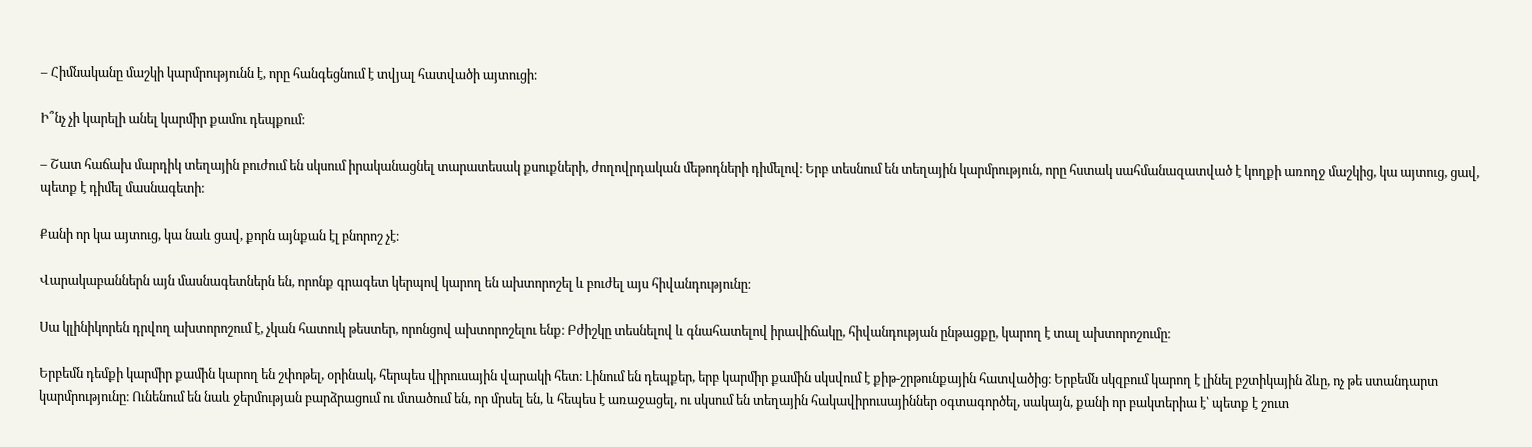– Հիմնականը մաշկի կարմրությունն է, որը հանգեցնում է տվյալ հատվածի այտուցի։

Ի՞նչ չի կարելի անել կարմիր քամու դեպքում։

– Շատ հաճախ մարդիկ տեղային բուժում են սկսում իրականացնել տարատեսակ քսուքների, ժողովրդական մեթոդների դիմելով։ Երբ տեսնում են տեղային կարմրություն, որը հստակ սահմանազատված է կողքի առողջ մաշկից, կա այտուց, ցավ, պետք է դիմել մասնագետի։

Քանի որ կա այտուց, կա նաև ցավ, քորն այնքան էլ բնորոշ չէ։

Վարակաբաններն այն մասնագետներն են, որոնք գրագետ կերպով կարող են ախտորոշել և բուժել այս հիվանդությունը։

Սա կլինիկորեն դրվող ախտորոշում է, չկան հատուկ թեստեր, որոնցով ախտորոշելու ենք։ Բժիշկը տեսնելով և գնահատելով իրավիճակը, հիվանդության ընթացքը, կարող է տալ ախտորոշումը։

Երբեմն դեմքի կարմիր քամին կարող են շփոթել, օրինակ, հերպես վիրուսային վարակի հետ։ Լինում են դեպքեր, երբ կարմիր քամին սկսվում է քիթ-շրթունքային հատվածից։ Երբեմն սկզբում կարող է լինել բշտիկային ձևը, ոչ թե ստանդարտ կարմրությունը։ Ունենում են նաև ջերմության բարձրացում ու մտածում են, որ մրսել են, և հեպես է առաջացել, ու սկսում են տեղային հակավիրուսայիններ օգտագործել, սակայն, քանի որ բակտերիա է՝ պետք է շուտ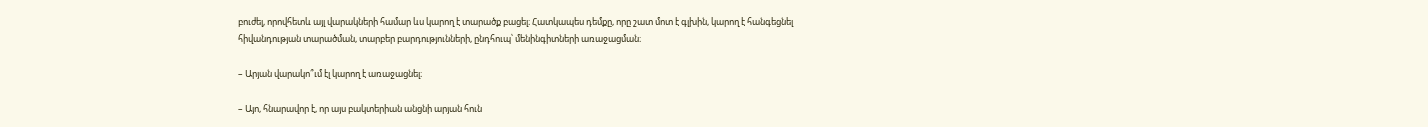բուժել, որովհետև այլ վարակների համար ևս կարող է տարածք բացել։ Հատկապես դեմքը, որը շատ մոտ է գլխին, կարող է հանգեցնել հիվանդության տարածման, տարբեր բարդությունների, ընդհուպ՝ մենինգիտների առաջացման։

– Արյան վարակո՞ւմ էլ կարող է առաջացնել։

– Այո, հնարավոր է, որ այս բակտերիան անցնի արյան հուն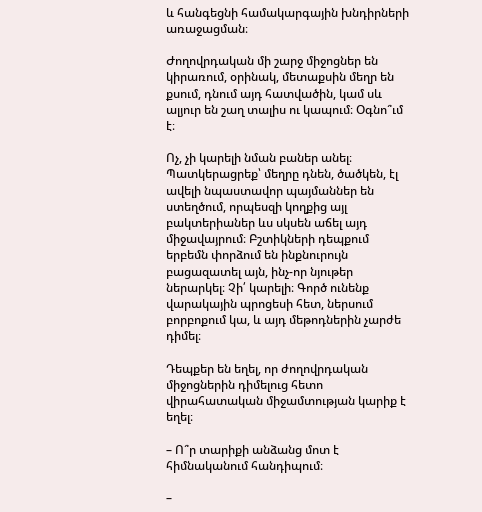և հանգեցնի համակարգային խնդիրների առաջացման։

Ժողովրդական մի շարջ միջոցներ են կիրառում, օրինակ, մետաքսին մեղր են քսում, դնում այդ հատվածին, կամ սև ալյուր են շաղ տալիս ու կապում։ Օգնո՞ւմ է։

Ոչ, չի կարելի նման բաներ անել։ Պատկերացրեք՝ մեղրը դնեն, ծածկեն, էլ ավելի նպաստավոր պայմաններ են ստեղծում, որպեսզի կողքից այլ բակտերիաներ ևս սկսեն աճել այդ միջավայրում։ Բշտիկների դեպքում երբեմն փորձում են ինքնուրույն բացազատել այն, ինչ-որ նյութեր ներարկել։ Չի՛ կարելի։ Գործ ունենք վարակային պրոցեսի հետ, ներսում բորբոքում կա, և այդ մեթոդներին չարժե դիմել։

Դեպքեր են եղել, որ ժողովրդական միջոցներին դիմելուց հետո վիրահատական միջամտության կարիք է եղել։

– Ո՞ր տարիքի անձանց մոտ է հիմնականում հանդիպում։

–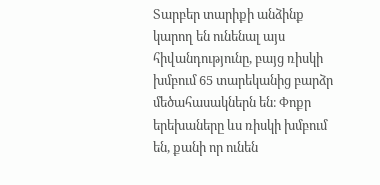Տարբեր տարիքի անձինք կարող են ունենալ այս հիվանդությունը, բայց ռիսկի խմբում 65 տարեկանից բարձր մեծահասակներն են։ Փոքր երեխաները ևս ռիսկի խմբում են, քանի որ ունեն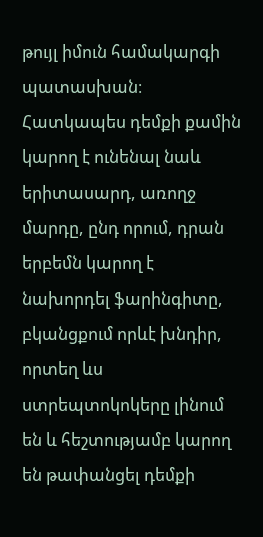թույլ իմուն համակարգի պատասխան։ Հատկապես դեմքի քամին կարող է ունենալ նաև երիտասարդ, առողջ մարդը, ընդ որում, դրան երբեմն կարող է նախորդել ֆարինգիտը, բկանցքում որևէ խնդիր, որտեղ ևս ստրեպտոկոկերը լինում են և հեշտությամբ կարող են թափանցել դեմքի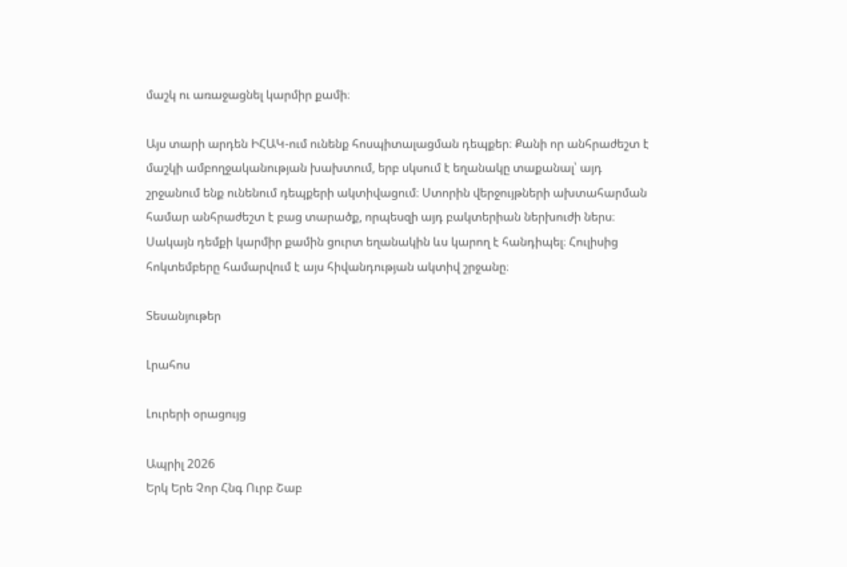մաշկ ու առաջացնել կարմիր քամի։

Այս տարի արդեն ԻՀԱԿ-ում ունենք հոսպիտալացման դեպքեր։ Քանի որ անհրաժեշտ է մաշկի ամբողջականության խախտում, երբ սկսում է եղանակը տաքանալ՝ այդ շրջանում ենք ունենում դեպքերի ակտիվացում։ Ստորին վերջույթների ախտահարման համար անհրաժեշտ է բաց տարածք, որպեսզի այդ բակտերիան ներխուժի ներս։ Սակայն դեմքի կարմիր քամին ցուրտ եղանակին ևս կարող է հանդիպել։ Հուլիսից հոկտեմբերը համարվում է այս հիվանդության ակտիվ շրջանը։

Տեսանյութեր

Լրահոս

Լուրերի օրացույց

Ապրիլ 2026
Երկ Երե Չոր Հնգ Ուրբ Շաբ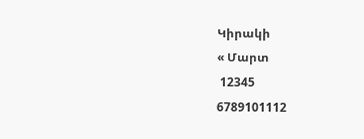Կիրակի
« Մարտ
 12345
6789101112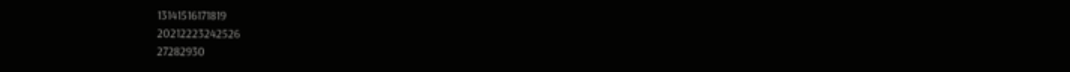13141516171819
20212223242526
27282930